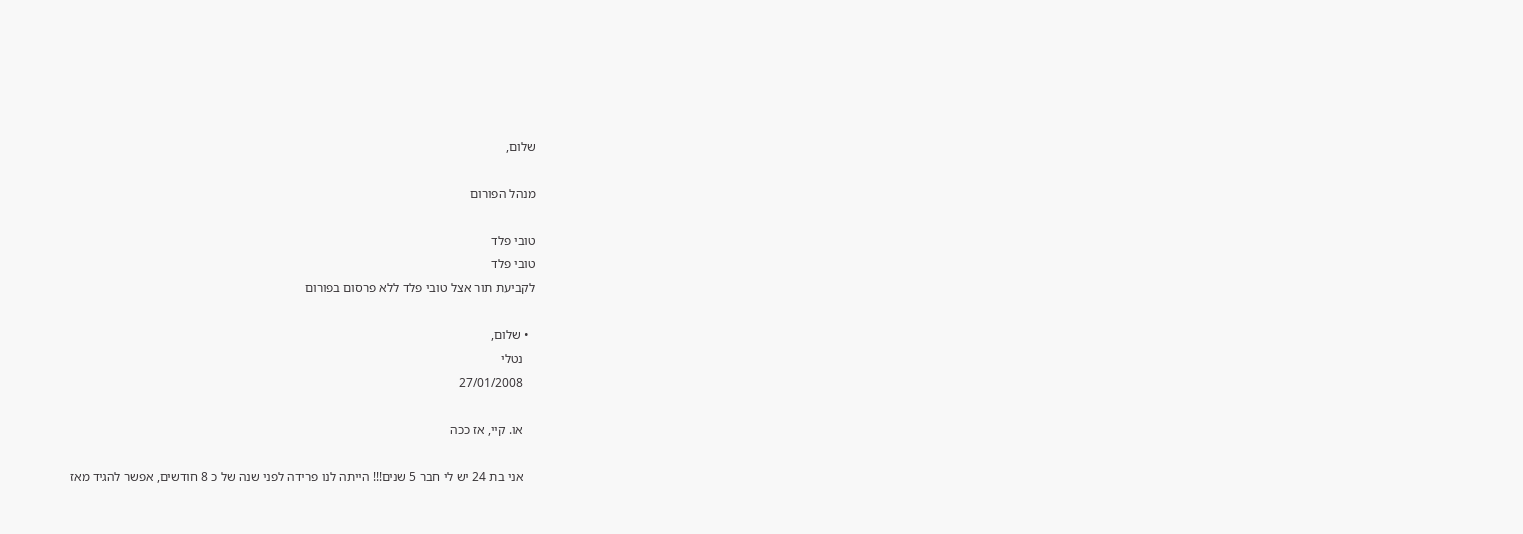שלום,

מנהל הפורום

טובי פלד
טובי פלד
לקביעת תור אצל טובי פלד ללא פרסום בפורום

  • שלום,
    נטלי
    27/01/2008

    או. קיי, אז ככה

    אני בת 24 יש לי חבר 5 שנים!!! הייתה לנו פרידה לפני שנה של כ 8 חודשים, אפשר להגיד מאז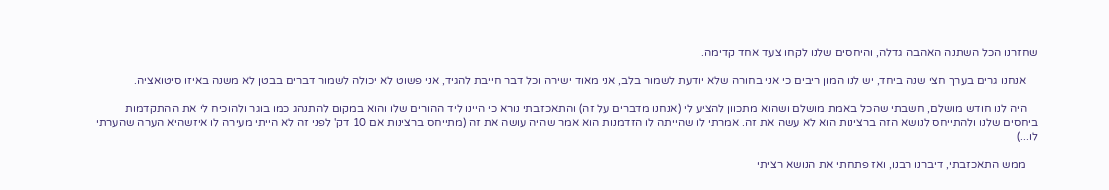שחזרנו הכל השתנה האהבה גדלה, והיחסים שלנו לקחו צעד אחד קדימה.

    אנחנו גרים בערך חצי שנה ביחד, יש לנו המון ריבים כי אני בחורה שלא יודעת לשמור בלב, אני מאוד ישירה וכל דבר חייבת להגיד, אני פשוט לא יכולה לשמור דברים בבטן לא משנה באיזו סיטואציה.

    היה לנו חודש מושלם, חשבתי שהכל באמת מושלם ושהוא מתכוון להציע לי (אנחנו מדברים על זה) והתאכזבתי נורא כי היינו ליד ההורים שלו והוא במקום להתנהג כמו בוגר ולהוכיח לי את ההתקדמות ביחסים שלנו ולהתייחס לנושא הזה ברצינות הוא לא עשה את זה. אמרתי לו שהייתה לו הזדמנות הוא אמר שהיה עושה את זה (מתייחס ברצינות אם 10 דק' לפני זה לא הייתי מעירה לו איזשהיא הערה שהערתי לו...)

    ממש התאכזבתי, דיברנו רבנו, ואז פתחתי את הנושא רציתי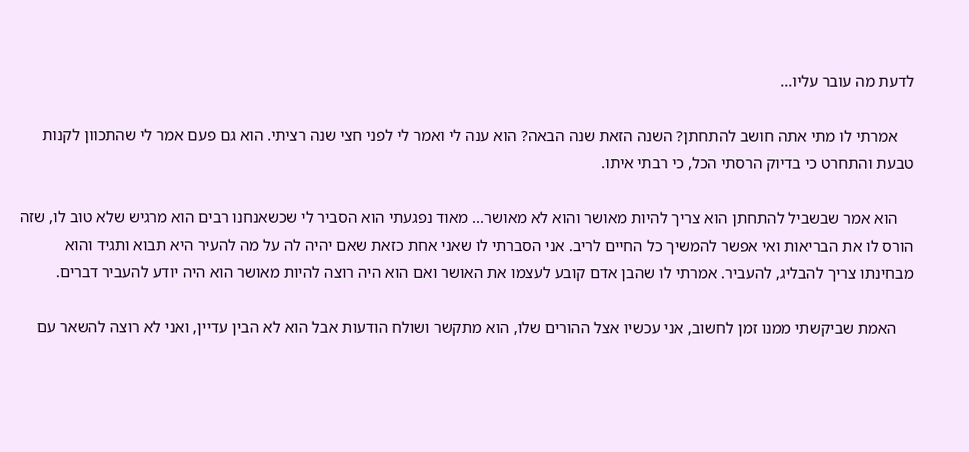לדעת מה עובר עליו...

    אמרתי לו מתי אתה חושב להתחתן? השנה הזאת שנה הבאה? הוא ענה לי ואמר לי לפני חצי שנה רציתי. הוא גם פעם אמר לי שהתכוון לקנות טבעת והתחרט כי בדיוק הרסתי הכל, כי רבתי איתו.

    הוא אמר שבשביל להתחתן הוא צריך להיות מאושר והוא לא מאושר... מאוד נפגעתי הוא הסביר לי שכשאנחנו רבים הוא מרגיש שלא טוב לו, שזה הורס לו את הבריאות ואי אפשר להמשיך כל החיים לריב. אני הסברתי לו שאני אחת כזאת שאם יהיה לה על מה להעיר היא תבוא ותגיד והוא מבחינתו צריך להבליג, להעביר. אמרתי לו שהבן אדם קובע לעצמו את האושר ואם הוא היה רוצה להיות מאושר הוא היה יודע להעביר דברים.

    האמת שביקשתי ממנו זמן לחשוב, אני עכשיו אצל ההורים שלו, הוא מתקשר ושולח הודעות אבל הוא לא הבין עדיין, ואני לא רוצה להשאר עם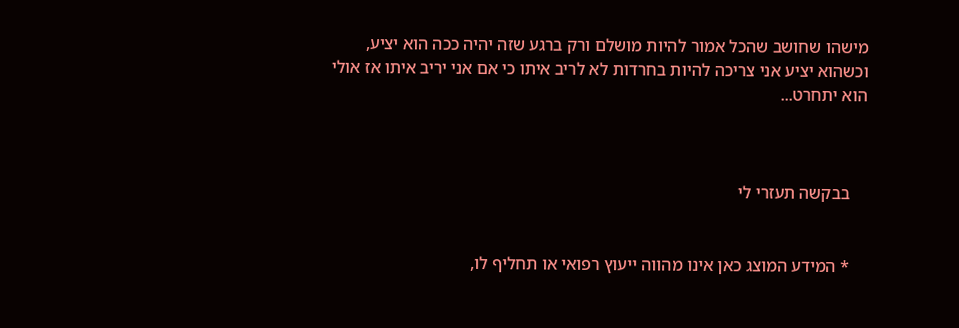מישהו שחושב שהכל אמור להיות מושלם ורק ברגע שזה יהיה ככה הוא יציע, וכשהוא יציע אני צריכה להיות בחרדות לא לריב איתו כי אם אני יריב איתו אז אולי הוא יתחרט...



    בבקשה תעזרי לי


    * המידע המוצג כאן אינו מהווה ייעוץ רפואי או תחליף לו,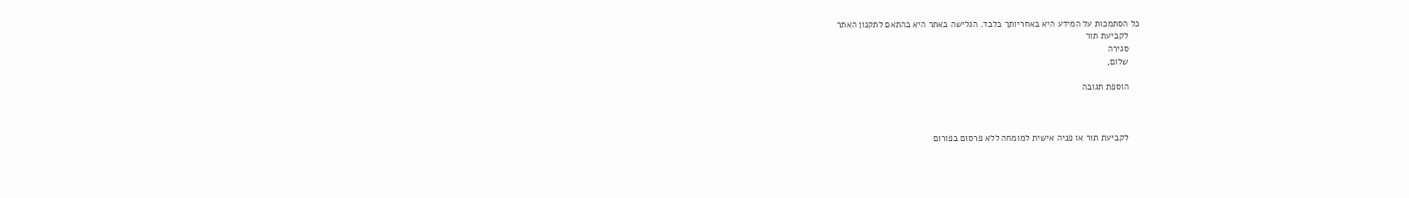כל הסתמכות על המידע היא באחריותך בלבד. הגלישה באתר היא בהתאם לתקנון האתר
    לקביעת תור
    סגירה
    שלום,

    הוספת תגובה



    לקביעת תור או פניה אישית למומחה ללא פרסום בפורום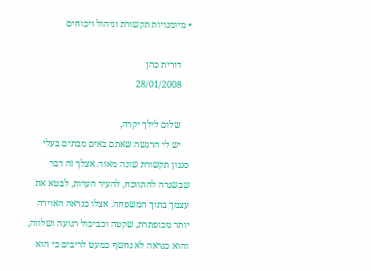• מיומנויות תקשורת וניהול ויכוחים

    דורית כהן
    28/01/2008

    שלום לילך יקרה,
    יש לי הרגשה שאתם באים מבתים בעלי סגנון תקשורת שונה מאוד. אצלך זה דבר שבשגרה להתווכח, להעיר הערות, לבטא את עצמך בתוך המשפחה. אצלו כנראה האוירה יותר מכופתרת, שקטה וכביכול רגועה ושלווה, והוא כנראה לא נחשף כמעט לריבים כי הוא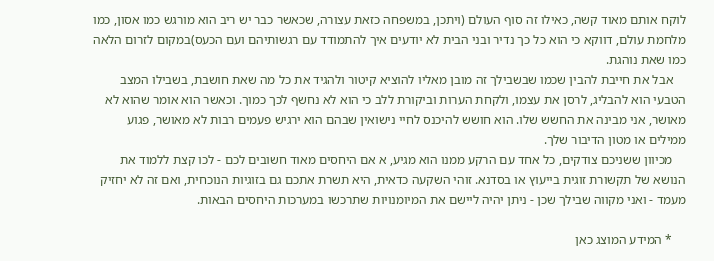לוקח אותם מאוד קשה, כאילו זה סוף העולם (ויתכן, במשפחה כזאת עצורה, שכאשר כבר יש ריב הוא מורגש כמו אסון, כמו מלחמת עולם, דווקא כי הוא כל כך נדיר ובני הבית לא יודעים איך להתמודד עם רגשותיהם ועם הכעס)במקום לזרום הלאה כמו שאת נוהגת.
    אבל את חייבת להבין שכמו שבשבילך זה מובן מאליו להוציא קיטור ולהגיד את כל מה שאת חושבת, בשבילו המצב הטבעי הוא להבליג, לרסן את עצמו, ולקחת הערות וביקורת ללב כי הוא לא נחשף לכך כמוך. וכאשר הוא אומר שהוא לא מאושר, אני מבינה את החשש שלו. הוא חושש להיכנס לחיי נישואין שבהם הוא ירגיש פעמים רבות לא מאושר, פגוע ממילים או מטון הדיבור שלך.
    מכיוון ששניכם צודקים, כל אחד עם הרקע ממנו הוא מגיע, א אם היחסים מאוד חשובים לכם - לכו קצת ללמוד את הנושא של תקשורת זוגית בייעוץ או בסדנא. זוהי השקעה כדאית, היא תשרת אתכם גם בזוגיות הנוכחית, ואם זה לא יחזיק מעמד - ואני מקווה שבילך שכן - ניתן יהיה ליישם את המיומנויות שתרכשו במערכות היחסים הבאות.

    * המידע המוצג כאן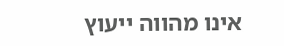אינו מהווה ייעוץ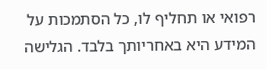רפואי או תחליף לו, כל הסתמכות על המידע היא באחריותך בלבד. הגלישה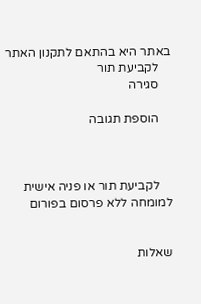באתר היא בהתאם לתקנון האתר
    לקביעת תור
    סגירה

    הוספת תגובה



    לקביעת תור או פניה אישית למומחה ללא פרסום בפורום


שאלות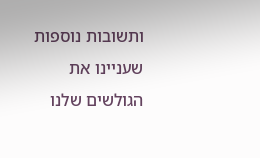ותשובות נוספות שעניינו את הגולשים שלנו